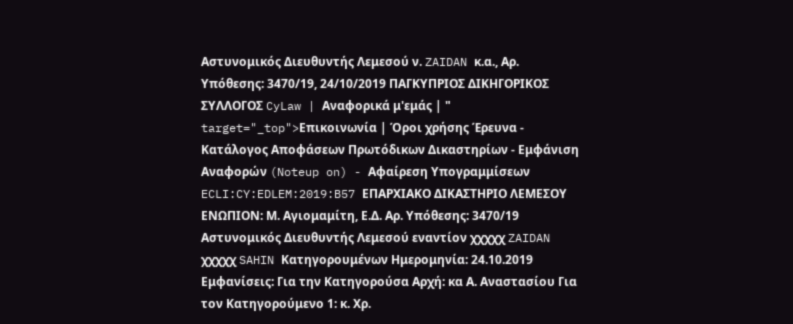Αστυνομικός Διευθυντής Λεμεσού ν. ZAIDAN κ.α., Αρ. Υπόθεσης: 3470/19, 24/10/2019 ΠΑΓΚΥΠΡΙΟΣ ΔΙΚΗΓΟΡΙΚΟΣ ΣΥΛΛΟΓΟΣ CyLaw | Αναφορικά μ'εμάς | " target="_top">Επικοινωνία | Όροι χρήσης Έρευνα - Κατάλογος Αποφάσεων Πρωτόδικων Δικαστηρίων - Εμφάνιση Αναφορών (Noteup on) - Αφαίρεση Υπογραμμίσεων ECLI:CY:EDLEM:2019:B57 ΕΠΑΡΧΙΑΚΟ ΔΙΚΑΣΤΗΡΙΟ ΛΕΜΕΣΟΥ ΕΝΩΠΙΟΝ: Μ. Αγιομαμίτη, Ε.Δ. Αρ. Υπόθεσης: 3470/19 Αστυνομικός Διευθυντής Λεμεσού εναντίον χχχχχ ZAIDAN χχχχχ SAHIN Κατηγορουμένων Ημερομηνία: 24.10.2019 Εμφανίσεις: Για την Κατηγορούσα Αρχή: κα Α. Αναστασίου Για τον Κατηγορούμενο 1: κ. Χρ.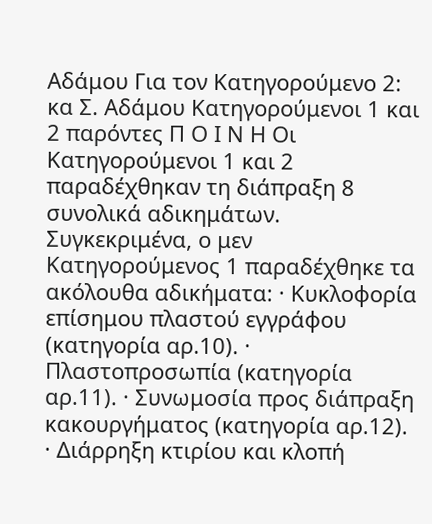Αδάμου Για τον Κατηγορούμενο 2: κα Σ. Αδάμου Κατηγορούμενοι 1 και 2 παρόντες Π Ο Ι Ν Η Οι Κατηγορούμενοι 1 και 2 παραδέχθηκαν τη διάπραξη 8 συνολικά αδικημάτων. Συγκεκριμένα, ο μεν Κατηγορούμενος 1 παραδέχθηκε τα ακόλουθα αδικήματα: · Κυκλοφορία επίσημου πλαστού εγγράφου (κατηγορία αρ.10). · Πλαστοπροσωπία (κατηγορία αρ.11). · Συνωμοσία προς διάπραξη κακουργήματος (κατηγορία αρ.12). · Διάρρηξη κτιρίου και κλοπή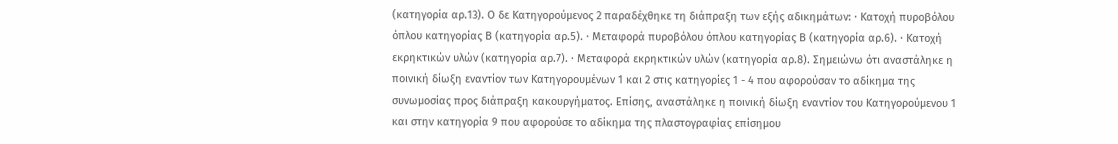(κατηγορία αρ.13). Ο δε Κατηγορούμενος 2 παραδέχθηκε τη διάπραξη των εξής αδικημάτων: · Κατοχή πυροβόλου όπλου κατηγορίας Β (κατηγορία αρ.5). · Μεταφορά πυροβόλου όπλου κατηγορίας Β (κατηγορία αρ.6). · Κατοχή εκρηκτικών υλών (κατηγορία αρ.7). · Μεταφορά εκρηκτικών υλών (κατηγορία αρ.8). Σημειώνω ότι αναστάληκε η ποινική δίωξη εναντίον των Κατηγορουμένων 1 και 2 στις κατηγορίες 1 - 4 που αφορούσαν το αδίκημα της συνωμοσίας προς διάπραξη κακουργήματος. Επίσης, αναστάληκε η ποινική δίωξη εναντίον του Κατηγορούμενου 1 και στην κατηγορία 9 που αφορούσε το αδίκημα της πλαστογραφίας επίσημου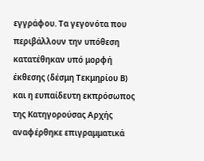εγγράφου. Τα γεγονότα που περιβάλλουν την υπόθεση κατατέθηκαν υπό μορφή έκθεσης (δέσμη Τεκμηρίου Β) και η ευπαίδευτη εκπρόσωπος της Κατηγορούσας Αρχής αναφέρθηκε επιγραμματικά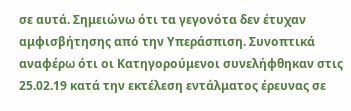σε αυτά. Σημειώνω ότι τα γεγονότα δεν έτυχαν αμφισβήτησης από την Υπεράσπιση. Συνοπτικά αναφέρω ότι οι Κατηγορούμενοι συνελήφθηκαν στις 25.02.19 κατά την εκτέλεση εντάλματος έρευνας σε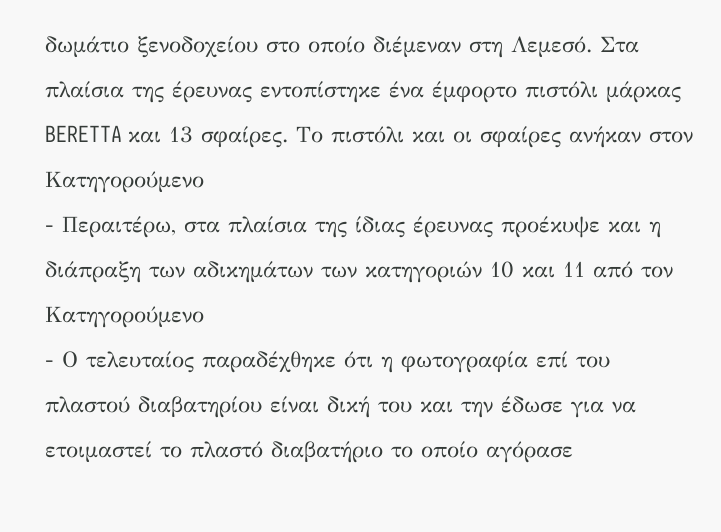δωμάτιο ξενοδοχείου στο οποίο διέμεναν στη Λεμεσό. Στα πλαίσια της έρευνας εντοπίστηκε ένα έμφορτο πιστόλι μάρκας BERETTA και 13 σφαίρες. Το πιστόλι και οι σφαίρες ανήκαν στον Κατηγορούμενο
- Περαιτέρω, στα πλαίσια της ίδιας έρευνας προέκυψε και η διάπραξη των αδικημάτων των κατηγοριών 10 και 11 από τον Κατηγορούμενο
- Ο τελευταίος παραδέχθηκε ότι η φωτογραφία επί του πλαστού διαβατηρίου είναι δική του και την έδωσε για να ετοιμαστεί το πλαστό διαβατήριο το οποίο αγόρασε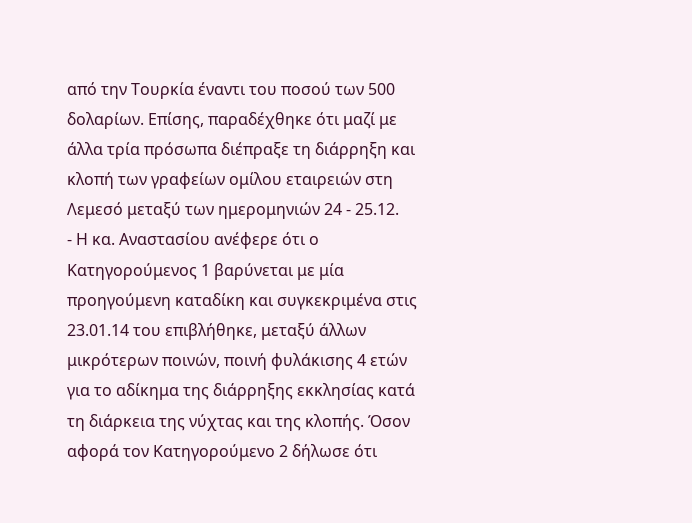από την Τουρκία έναντι του ποσού των 500 δολαρίων. Επίσης, παραδέχθηκε ότι μαζί με άλλα τρία πρόσωπα διέπραξε τη διάρρηξη και κλοπή των γραφείων ομίλου εταιρειών στη Λεμεσό μεταξύ των ημερομηνιών 24 - 25.12.
- Η κα. Αναστασίου ανέφερε ότι ο Κατηγορούμενος 1 βαρύνεται με μία προηγούμενη καταδίκη και συγκεκριμένα στις 23.01.14 του επιβλήθηκε, μεταξύ άλλων μικρότερων ποινών, ποινή φυλάκισης 4 ετών για το αδίκημα της διάρρηξης εκκλησίας κατά τη διάρκεια της νύχτας και της κλοπής. Όσον αφορά τον Κατηγορούμενο 2 δήλωσε ότι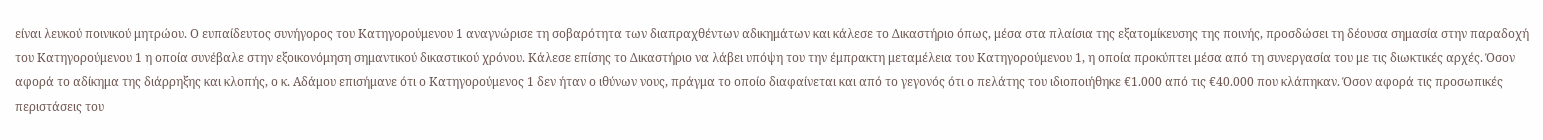είναι λευκού ποινικού μητρώου. Ο ευπαίδευτος συνήγορος του Κατηγορούμενου 1 αναγνώρισε τη σοβαρότητα των διαπραχθέντων αδικημάτων και κάλεσε το Δικαστήριο όπως, μέσα στα πλαίσια της εξατομίκευσης της ποινής, προσδώσει τη δέουσα σημασία στην παραδοχή του Κατηγορούμενου 1 η οποία συνέβαλε στην εξοικονόμηση σημαντικού δικαστικού χρόνου. Κάλεσε επίσης το Δικαστήριο να λάβει υπόψη του την έμπρακτη μεταμέλεια του Κατηγορούμενου 1, η οποία προκύπτει μέσα από τη συνεργασία του με τις διωκτικές αρχές. Όσον αφορά το αδίκημα της διάρρηξης και κλοπής, ο κ. Αδάμου επισήμανε ότι ο Κατηγορούμενος 1 δεν ήταν ο ιθύνων νους, πράγμα το οποίο διαφαίνεται και από το γεγονός ότι ο πελάτης του ιδιοποιήθηκε €1.000 από τις €40.000 που κλάπηκαν. Όσον αφορά τις προσωπικές περιστάσεις του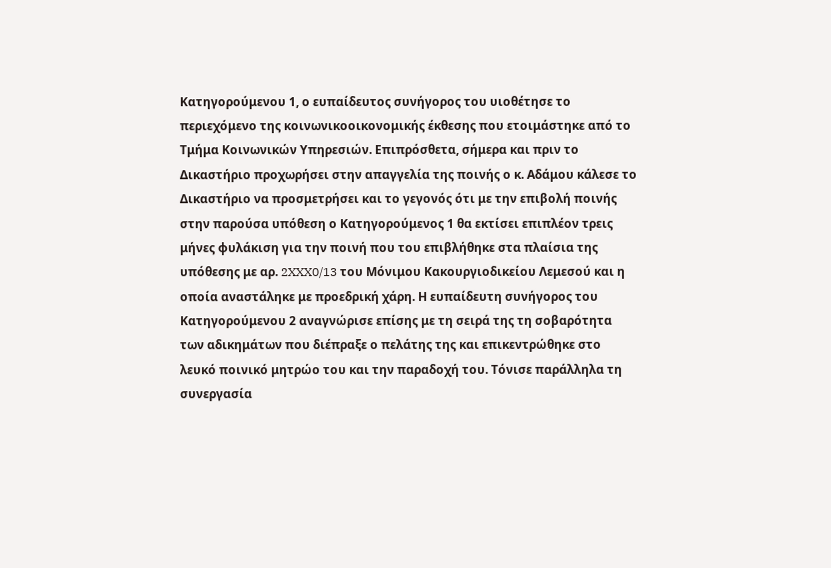Κατηγορούμενου 1, ο ευπαίδευτος συνήγορος του υιοθέτησε το περιεχόμενο της κοινωνικοοικονομικής έκθεσης που ετοιμάστηκε από το Τμήμα Κοινωνικών Υπηρεσιών. Επιπρόσθετα, σήμερα και πριν το Δικαστήριο προχωρήσει στην απαγγελία της ποινής ο κ. Αδάμου κάλεσε το Δικαστήριο να προσμετρήσει και το γεγονός ότι με την επιβολή ποινής στην παρούσα υπόθεση ο Κατηγορούμενος 1 θα εκτίσει επιπλέον τρεις μήνες φυλάκιση για την ποινή που του επιβλήθηκε στα πλαίσια της υπόθεσης με αρ. 2XXX0/13 του Μόνιμου Κακουργιοδικείου Λεμεσού και η οποία αναστάληκε με προεδρική χάρη. Η ευπαίδευτη συνήγορος του Κατηγορούμενου 2 αναγνώρισε επίσης με τη σειρά της τη σοβαρότητα των αδικημάτων που διέπραξε ο πελάτης της και επικεντρώθηκε στο λευκό ποινικό μητρώο του και την παραδοχή του. Τόνισε παράλληλα τη συνεργασία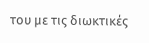του με τις διωκτικές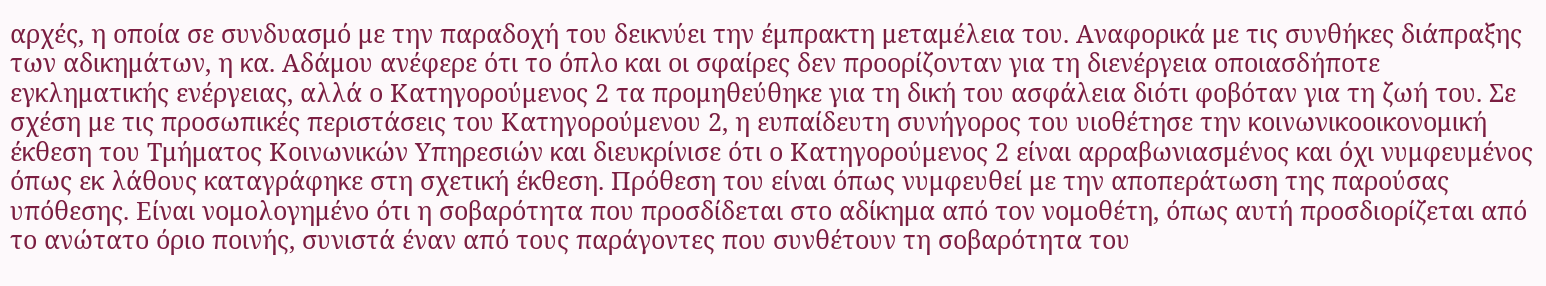αρχές, η οποία σε συνδυασμό με την παραδοχή του δεικνύει την έμπρακτη μεταμέλεια του. Αναφορικά με τις συνθήκες διάπραξης των αδικημάτων, η κα. Αδάμου ανέφερε ότι το όπλο και οι σφαίρες δεν προορίζονταν για τη διενέργεια οποιασδήποτε εγκληματικής ενέργειας, αλλά ο Κατηγορούμενος 2 τα προμηθεύθηκε για τη δική του ασφάλεια διότι φοβόταν για τη ζωή του. Σε σχέση με τις προσωπικές περιστάσεις του Κατηγορούμενου 2, η ευπαίδευτη συνήγορος του υιοθέτησε την κοινωνικοοικονομική έκθεση του Τμήματος Κοινωνικών Υπηρεσιών και διευκρίνισε ότι ο Κατηγορούμενος 2 είναι αρραβωνιασμένος και όχι νυμφευμένος όπως εκ λάθους καταγράφηκε στη σχετική έκθεση. Πρόθεση του είναι όπως νυμφευθεί με την αποπεράτωση της παρούσας υπόθεσης. Είναι νομολογημένο ότι η σοβαρότητα που προσδίδεται στο αδίκημα από τον νομοθέτη, όπως αυτή προσδιορίζεται από το ανώτατο όριο ποινής, συνιστά έναν από τους παράγοντες που συνθέτουν τη σοβαρότητα του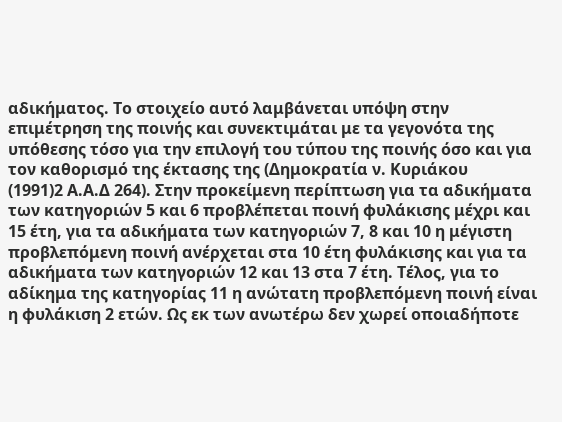αδικήματος. Το στοιχείο αυτό λαμβάνεται υπόψη στην επιμέτρηση της ποινής και συνεκτιμάται με τα γεγονότα της υπόθεσης τόσο για την επιλογή του τύπου της ποινής όσο και για τον καθορισμό της έκτασης της (Δημοκρατία ν. Κυριάκου
(1991)2 Α.Α.Δ 264). Στην προκείμενη περίπτωση για τα αδικήματα των κατηγοριών 5 και 6 προβλέπεται ποινή φυλάκισης μέχρι και 15 έτη, για τα αδικήματα των κατηγοριών 7, 8 και 10 η μέγιστη προβλεπόμενη ποινή ανέρχεται στα 10 έτη φυλάκισης και για τα αδικήματα των κατηγοριών 12 και 13 στα 7 έτη. Τέλος, για το αδίκημα της κατηγορίας 11 η ανώτατη προβλεπόμενη ποινή είναι η φυλάκιση 2 ετών. Ως εκ των ανωτέρω δεν χωρεί οποιαδήποτε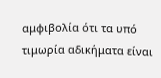αμφιβολία ότι τα υπό τιμωρία αδικήματα είναι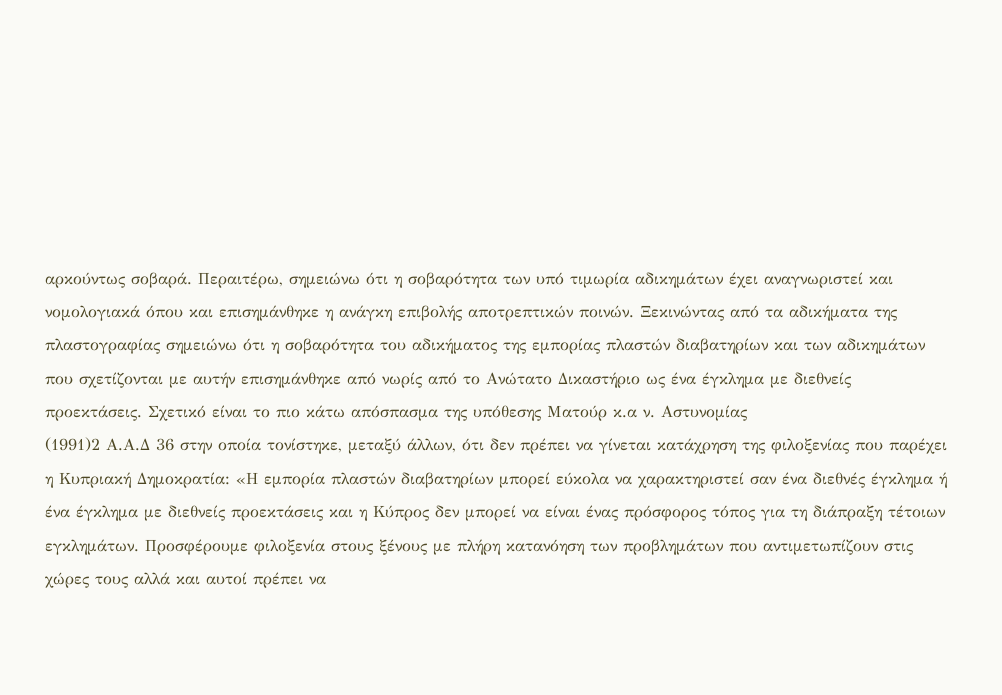αρκούντως σοβαρά. Περαιτέρω, σημειώνω ότι η σοβαρότητα των υπό τιμωρία αδικημάτων έχει αναγνωριστεί και νομολογιακά όπου και επισημάνθηκε η ανάγκη επιβολής αποτρεπτικών ποινών. Ξεκινώντας από τα αδικήματα της πλαστογραφίας σημειώνω ότι η σοβαρότητα του αδικήματος της εμπορίας πλαστών διαβατηρίων και των αδικημάτων που σχετίζονται με αυτήν επισημάνθηκε από νωρίς από το Ανώτατο Δικαστήριο ως ένα έγκλημα με διεθνείς προεκτάσεις. Σχετικό είναι το πιο κάτω απόσπασμα της υπόθεσης Ματούρ κ.α ν. Αστυνομίας
(1991)2 Α.Α.Δ 36 στην οποία τονίστηκε, μεταξύ άλλων, ότι δεν πρέπει να γίνεται κατάχρηση της φιλοξενίας που παρέχει η Κυπριακή Δημοκρατία: «Η εμπορία πλαστών διαβατηρίων μπορεί εύκολα να χαρακτηριστεί σαν ένα διεθνές έγκλημα ή ένα έγκλημα με διεθνείς προεκτάσεις και η Κύπρος δεν μπορεί να είναι ένας πρόσφορος τόπος για τη διάπραξη τέτοιων εγκλημάτων. Προσφέρουμε φιλοξενία στους ξένους με πλήρη κατανόηση των προβλημάτων που αντιμετωπίζουν στις χώρες τους αλλά και αυτοί πρέπει να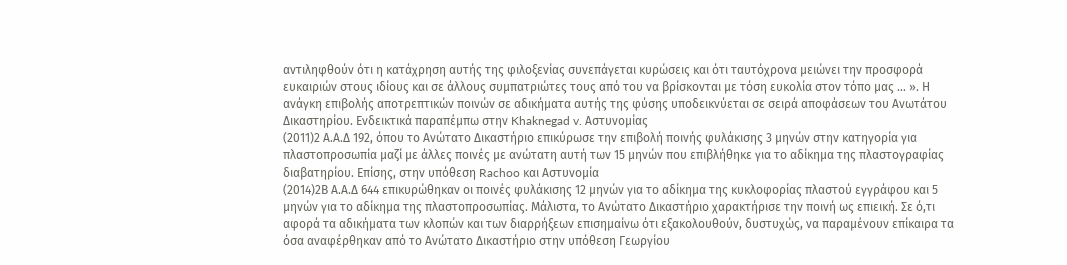αντιληφθούν ότι η κατάχρηση αυτής της φιλοξενίας συνεπάγεται κυρώσεις και ότι ταυτόχρονα μειώνει την προσφορά ευκαιριών στους ιδίους και σε άλλους συμπατριώτες τους από του να βρίσκονται με τόση ευκολία στον τόπο μας ... ». Η ανάγκη επιβολής αποτρεπτικών ποινών σε αδικήματα αυτής της φύσης υποδεικνύεται σε σειρά αποφάσεων του Ανωτάτου Δικαστηρίου. Ενδεικτικά παραπέμπω στην Khaknegad v. Αστυνομίας
(2011)2 Α.Α.Δ 192, όπου το Ανώτατο Δικαστήριο επικύρωσε την επιβολή ποινής φυλάκισης 3 μηνών στην κατηγορία για πλαστοπροσωπία μαζί με άλλες ποινές με ανώτατη αυτή των 15 μηνών που επιβλήθηκε για το αδίκημα της πλαστογραφίας διαβατηρίου. Επίσης, στην υπόθεση Rachoo και Αστυνομία
(2014)2Β Α.Α.Δ 644 επικυρώθηκαν οι ποινές φυλάκισης 12 μηνών για το αδίκημα της κυκλοφορίας πλαστού εγγράφου και 5 μηνών για το αδίκημα της πλαστοπροσωπίας. Μάλιστα, το Ανώτατο Δικαστήριο χαρακτήρισε την ποινή ως επιεική. Σε ό,τι αφορά τα αδικήματα των κλοπών και των διαρρήξεων επισημαίνω ότι εξακολουθούν, δυστυχώς, να παραμένουν επίκαιρα τα όσα αναφέρθηκαν από το Ανώτατο Δικαστήριο στην υπόθεση Γεωργίου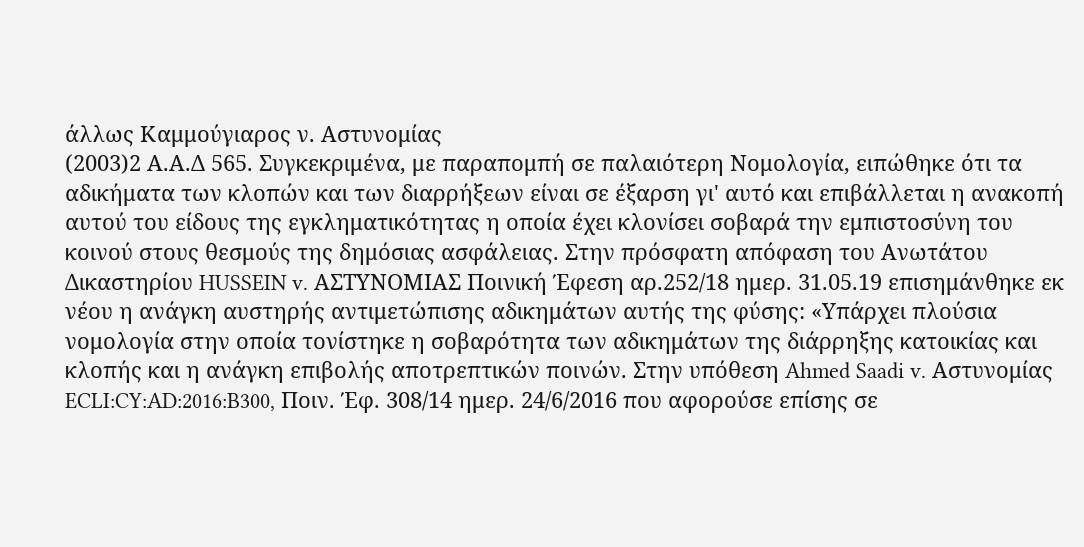άλλως Καμμούγιαρος ν. Αστυνομίας
(2003)2 Α.Α.Δ 565. Συγκεκριμένα, με παραπομπή σε παλαιότερη Νομολογία, ειπώθηκε ότι τα αδικήματα των κλοπών και των διαρρήξεων είναι σε έξαρση γι' αυτό και επιβάλλεται η ανακοπή αυτού του είδους της εγκληματικότητας η οποία έχει κλονίσει σοβαρά την εμπιστοσύνη του κοινού στους θεσμούς της δημόσιας ασφάλειας. Στην πρόσφατη απόφαση του Ανωτάτου Δικαστηρίου HUSSEIN v. ΑΣΤΥΝΟΜΙΑΣ Ποινική Έφεση αρ.252/18 ημερ. 31.05.19 επισημάνθηκε εκ νέου η ανάγκη αυστηρής αντιμετώπισης αδικημάτων αυτής της φύσης: «Υπάρχει πλούσια νομολογία στην οποία τονίστηκε η σοβαρότητα των αδικημάτων της διάρρηξης κατοικίας και κλοπής και η ανάγκη επιβολής αποτρεπτικών ποινών. Στην υπόθεση Ahmed Saadi v. Αστυνομίας ECLI:CY:AD:2016:B300, Ποιν. Έφ. 308/14 ημερ. 24/6/2016 που αφορούσε επίσης σε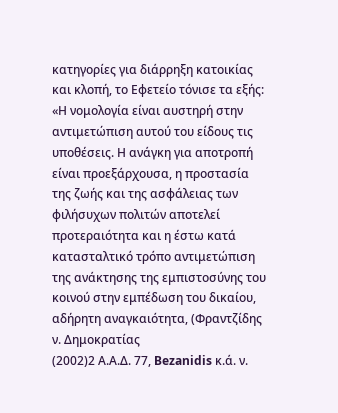κατηγορίες για διάρρηξη κατοικίας και κλοπή, το Εφετείο τόνισε τα εξής: «Η νομολογία είναι αυστηρή στην αντιμετώπιση αυτού του είδους τις υποθέσεις. Η ανάγκη για αποτροπή είναι προεξάρχουσα, η προστασία της ζωής και της ασφάλειας των φιλήσυχων πολιτών αποτελεί προτεραιότητα και η έστω κατά κατασταλτικό τρόπο αντιμετώπιση της ανάκτησης της εμπιστοσύνης του κοινού στην εμπέδωση του δικαίου, αδήρητη αναγκαιότητα, (Φραντζίδης ν. Δημοκρατίας
(2002)2 Α.Α.Δ. 77, Bezanidis κ.ά. ν.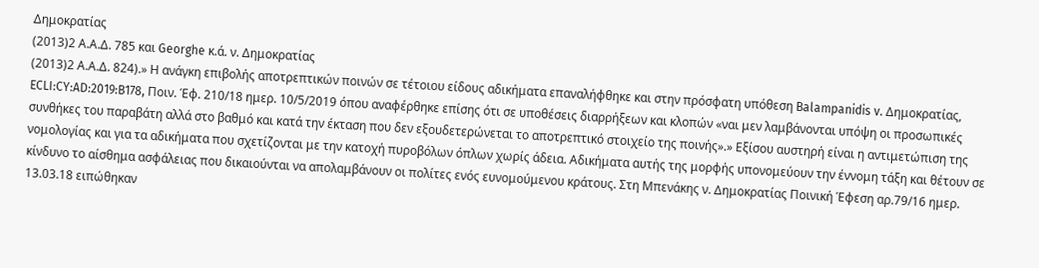Δημοκρατίας
(2013)2 Α.Α.Δ. 785 και Georghe κ.ά. ν. Δημοκρατίας
(2013)2 Α.Α.Δ. 824).» Η ανάγκη επιβολής αποτρεπτικών ποινών σε τέτοιου είδους αδικήματα επαναλήφθηκε και στην πρόσφατη υπόθεση Balampanidis v. Δημοκρατίας, ECLI:CY:AD:2019:B178, Ποιν. Έφ. 210/18 ημερ. 10/5/2019 όπου αναφέρθηκε επίσης ότι σε υποθέσεις διαρρήξεων και κλοπών «ναι μεν λαμβάνονται υπόψη οι προσωπικές συνθήκες του παραβάτη αλλά στο βαθμό και κατά την έκταση που δεν εξουδετερώνεται το αποτρεπτικό στοιχείο της ποινής».» Εξίσου αυστηρή είναι η αντιμετώπιση της νομολογίας και για τα αδικήματα που σχετίζονται με την κατοχή πυροβόλων όπλων χωρίς άδεια. Αδικήματα αυτής της μορφής υπονομεύουν την έννομη τάξη και θέτουν σε κίνδυνο το αίσθημα ασφάλειας που δικαιούνται να απολαμβάνουν οι πολίτες ενός ευνομούμενου κράτους. Στη Μπενάκης ν. Δημοκρατίας Ποινική Έφεση αρ.79/16 ημερ. 13.03.18 ειπώθηκαν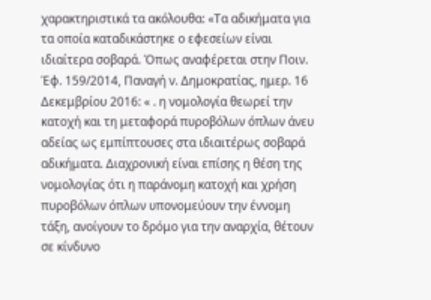χαρακτηριστικά τα ακόλουθα: «Τα αδικήματα για τα οποία καταδικάστηκε ο εφεσείων είναι ιδιαίτερα σοβαρά. Όπως αναφέρεται στην Ποιν. Έφ. 159/2014, Παναγή ν. Δημοκρατίας, ημερ. 16 Δεκεμβρίου 2016: « . η νομολογία θεωρεί την κατοχή και τη μεταφορά πυροβόλων όπλων άνευ αδείας ως εμπίπτουσες στα ιδιαιτέρως σοβαρά αδικήματα. Διαχρονική είναι επίσης η θέση της νομολογίας ότι η παράνομη κατοχή και χρήση πυροβόλων όπλων υπονομεύουν την έννομη τάξη, ανοίγουν το δρόμο για την αναρχία, θέτουν σε κίνδυνο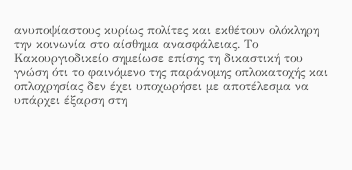ανυποψίαστους κυρίως πολίτες και εκθέτουν ολόκληρη την κοινωνία στο αίσθημα ανασφάλειας. Το Κακουργιοδικείο σημείωσε επίσης τη δικαστική του γνώση ότι το φαινόμενο της παράνομης οπλοκατοχής και οπλοχρησίας δεν έχει υποχωρήσει με αποτέλεσμα να υπάρχει έξαρση στη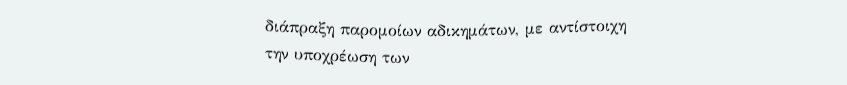διάπραξη παρομοίων αδικημάτων, με αντίστοιχη την υποχρέωση των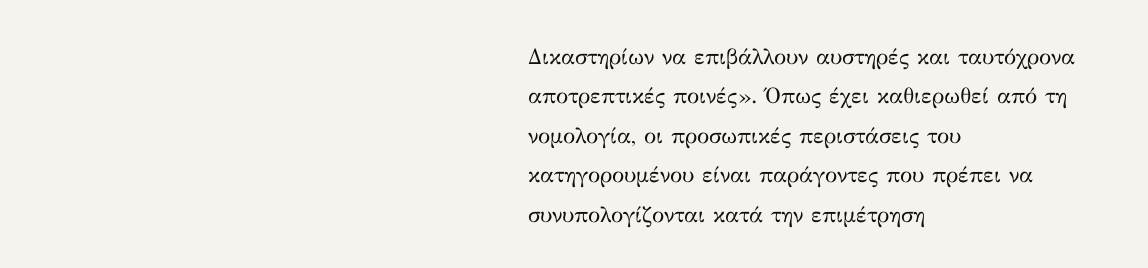Δικαστηρίων να επιβάλλουν αυστηρές και ταυτόχρονα αποτρεπτικές ποινές». Όπως έχει καθιερωθεί από τη νομολογία, οι προσωπικές περιστάσεις του κατηγορουμένου είναι παράγοντες που πρέπει να συνυπολογίζονται κατά την επιμέτρηση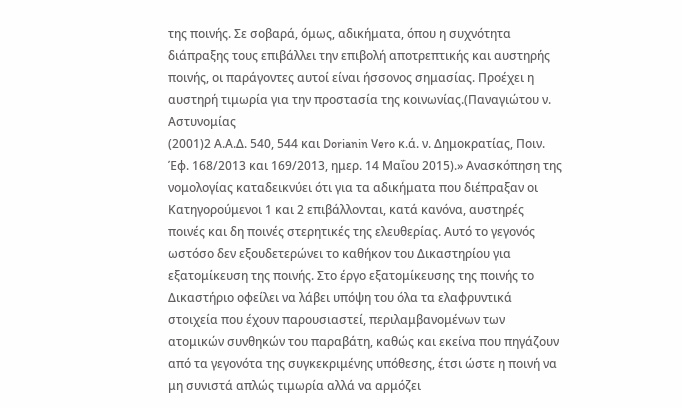της ποινής. Σε σοβαρά, όμως, αδικήματα, όπου η συχνότητα διάπραξης τους επιβάλλει την επιβολή αποτρεπτικής και αυστηρής ποινής, οι παράγοντες αυτοί είναι ήσσονος σημασίας. Προέχει η αυστηρή τιμωρία για την προστασία της κοινωνίας.(Παναγιώτου ν. Αστυνομίας
(2001)2 Α.Α.Δ. 540, 544 και Dorianin Vero κ.ά. ν. Δημοκρατίας, Ποιν. Έφ. 168/2013 και 169/2013, ημερ. 14 Μαΐου 2015).» Ανασκόπηση της νομολογίας καταδεικνύει ότι για τα αδικήματα που διέπραξαν οι Κατηγορούμενοι 1 και 2 επιβάλλονται, κατά κανόνα, αυστηρές ποινές και δη ποινές στερητικές της ελευθερίας. Αυτό το γεγονός ωστόσο δεν εξουδετερώνει το καθήκον του Δικαστηρίου για εξατομίκευση της ποινής. Στο έργο εξατομίκευσης της ποινής το Δικαστήριο οφείλει να λάβει υπόψη του όλα τα ελαφρυντικά στοιχεία που έχουν παρουσιαστεί, περιλαμβανομένων των ατομικών συνθηκών του παραβάτη, καθώς και εκείνα που πηγάζουν από τα γεγονότα της συγκεκριμένης υπόθεσης, έτσι ώστε η ποινή να μη συνιστά απλώς τιμωρία αλλά να αρμόζει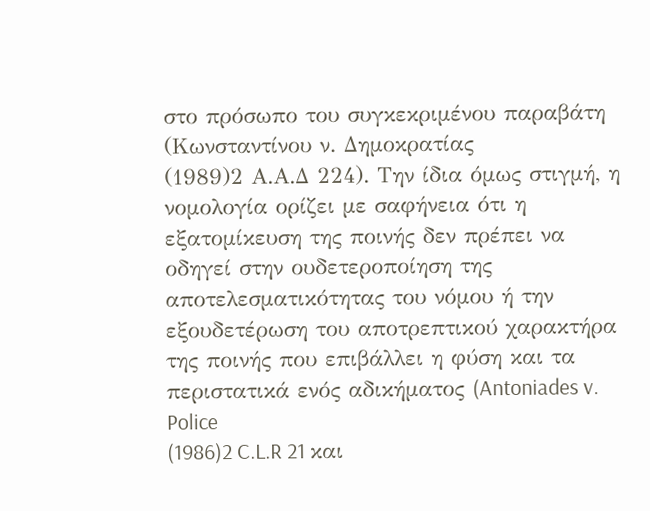στο πρόσωπο του συγκεκριμένου παραβάτη (Κωνσταντίνου ν. Δημοκρατίας
(1989)2 Α.Α.Δ 224). Την ίδια όμως στιγμή, η νομολογία ορίζει με σαφήνεια ότι η εξατομίκευση της ποινής δεν πρέπει να οδηγεί στην ουδετεροποίηση της αποτελεσματικότητας του νόμου ή την εξουδετέρωση του αποτρεπτικού χαρακτήρα της ποινής που επιβάλλει η φύση και τα περιστατικά ενός αδικήματος (Antoniades v. Police
(1986)2 C.L.R 21 και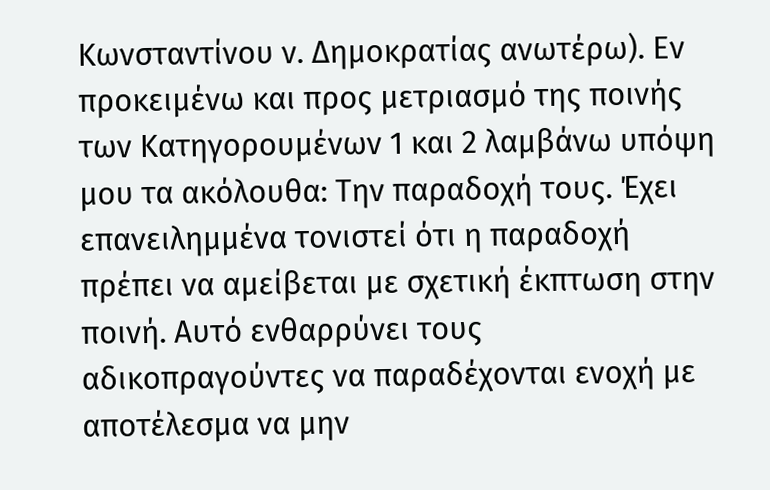Κωνσταντίνου ν. Δημοκρατίας ανωτέρω). Εν προκειμένω και προς μετριασμό της ποινής των Κατηγορουμένων 1 και 2 λαμβάνω υπόψη μου τα ακόλουθα: Την παραδοχή τους. Έχει επανειλημμένα τονιστεί ότι η παραδοχή πρέπει να αμείβεται με σχετική έκπτωση στην ποινή. Αυτό ενθαρρύνει τους αδικοπραγούντες να παραδέχονται ενοχή με αποτέλεσμα να μην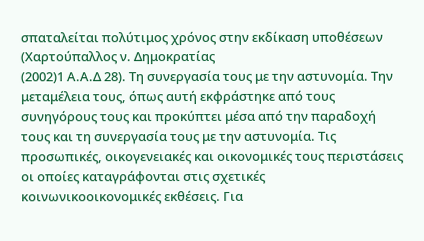σπαταλείται πολύτιμος χρόνος στην εκδίκαση υποθέσεων (Χαρτούπαλλος ν. Δημοκρατίας
(2002)1 Α.Α.Δ 28). Τη συνεργασία τους με την αστυνομία. Την μεταμέλεια τους, όπως αυτή εκφράστηκε από τους συνηγόρους τους και προκύπτει μέσα από την παραδοχή τους και τη συνεργασία τους με την αστυνομία. Τις προσωπικές, οικογενειακές και οικονομικές τους περιστάσεις οι οποίες καταγράφονται στις σχετικές κοινωνικοοικονομικές εκθέσεις. Για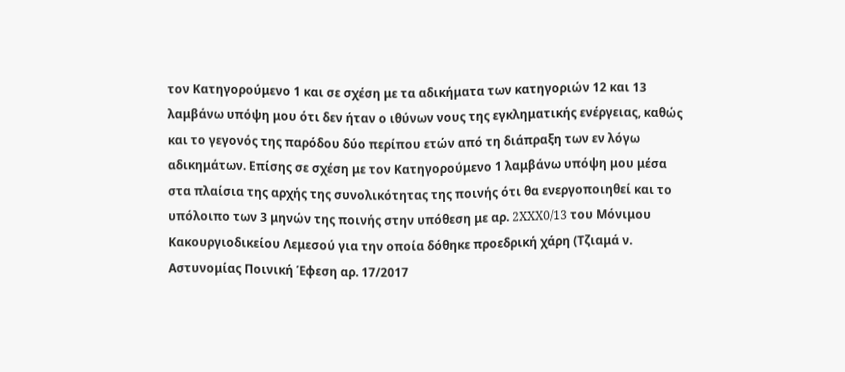τον Κατηγορούμενο 1 και σε σχέση με τα αδικήματα των κατηγοριών 12 και 13 λαμβάνω υπόψη μου ότι δεν ήταν ο ιθύνων νους της εγκληματικής ενέργειας, καθώς και το γεγονός της παρόδου δύο περίπου ετών από τη διάπραξη των εν λόγω αδικημάτων. Επίσης σε σχέση με τον Κατηγορούμενο 1 λαμβάνω υπόψη μου μέσα στα πλαίσια της αρχής της συνολικότητας της ποινής ότι θα ενεργοποιηθεί και το υπόλοιπο των 3 μηνών της ποινής στην υπόθεση με αρ. 2XXX0/13 του Μόνιμου Κακουργιοδικείου Λεμεσού για την οποία δόθηκε προεδρική χάρη (Τζιαμά ν. Αστυνομίας Ποινική Έφεση αρ. 17/2017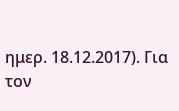ημερ. 18.12.2017). Για τον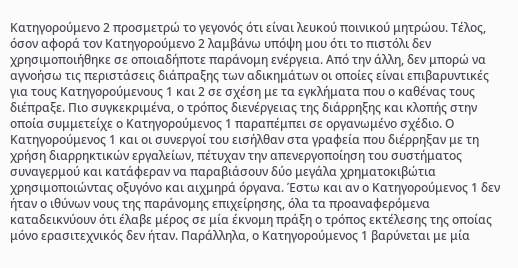Κατηγορούμενο 2 προσμετρώ το γεγονός ότι είναι λευκού ποινικού μητρώου. Τέλος, όσον αφορά τον Κατηγορούμενο 2 λαμβάνω υπόψη μου ότι το πιστόλι δεν χρησιμοποιήθηκε σε οποιαδήποτε παράνομη ενέργεια. Από την άλλη, δεν μπορώ να αγνοήσω τις περιστάσεις διάπραξης των αδικημάτων οι οποίες είναι επιβαρυντικές για τους Κατηγορούμενους 1 και 2 σε σχέση με τα εγκλήματα που ο καθένας τους διέπραξε. Πιο συγκεκριμένα, ο τρόπος διενέργειας της διάρρηξης και κλοπής στην οποία συμμετείχε ο Κατηγορούμενος 1 παραπέμπει σε οργανωμένο σχέδιο. Ο Κατηγορούμενος 1 και οι συνεργοί του εισήλθαν στα γραφεία που διέρρηξαν με τη χρήση διαρρηκτικών εργαλείων, πέτυχαν την απενεργοποίηση του συστήματος συναγερμού και κατάφεραν να παραβιάσουν δύο μεγάλα χρηματοκιβώτια χρησιμοποιώντας οξυγόνο και αιχμηρά όργανα. Έστω και αν ο Κατηγορούμενος 1 δεν ήταν ο ιθύνων νους της παράνομης επιχείρησης, όλα τα προαναφερόμενα καταδεικνύουν ότι έλαβε μέρος σε μία έκνομη πράξη ο τρόπος εκτέλεσης της οποίας μόνο ερασιτεχνικός δεν ήταν. Παράλληλα, ο Κατηγορούμενος 1 βαρύνεται με μία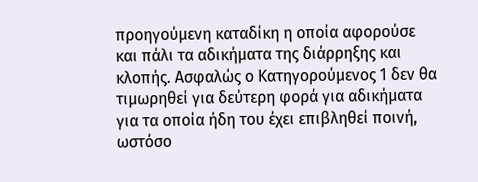προηγούμενη καταδίκη η οποία αφορούσε και πάλι τα αδικήματα της διάρρηξης και κλοπής. Ασφαλώς ο Κατηγορούμενος 1 δεν θα τιμωρηθεί για δεύτερη φορά για αδικήματα για τα οποία ήδη του έχει επιβληθεί ποινή, ωστόσο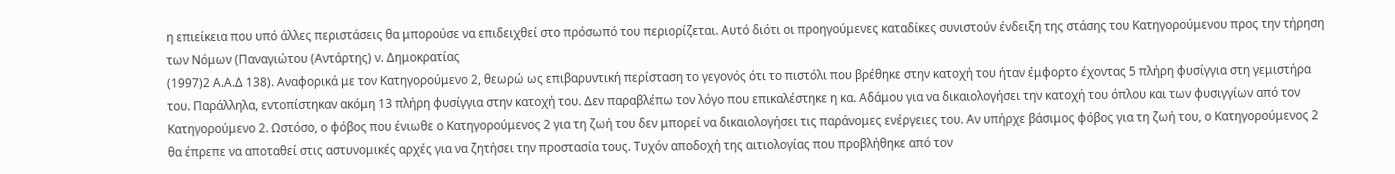η επιείκεια που υπό άλλες περιστάσεις θα μπορούσε να επιδειχθεί στο πρόσωπό του περιορίζεται. Αυτό διότι οι προηγούμενες καταδίκες συνιστούν ένδειξη της στάσης του Κατηγορούμενου προς την τήρηση των Νόμων (Παναγιώτου (Αντάρτης) ν. Δημοκρατίας
(1997)2 Α.Α.Δ 138). Αναφορικά με τον Κατηγορούμενο 2, θεωρώ ως επιβαρυντική περίσταση το γεγονός ότι το πιστόλι που βρέθηκε στην κατοχή του ήταν έμφορτο έχοντας 5 πλήρη φυσίγγια στη γεμιστήρα του. Παράλληλα, εντοπίστηκαν ακόμη 13 πλήρη φυσίγγια στην κατοχή του. Δεν παραβλέπω τον λόγο που επικαλέστηκε η κα. Αδάμου για να δικαιολογήσει την κατοχή του όπλου και των φυσιγγίων από τον Κατηγορούμενο 2. Ωστόσο, ο φόβος που ένιωθε ο Κατηγορούμενος 2 για τη ζωή του δεν μπορεί να δικαιολογήσει τις παράνομες ενέργειες του. Αν υπήρχε βάσιμος φόβος για τη ζωή του, ο Κατηγορούμενος 2 θα έπρεπε να αποταθεί στις αστυνομικές αρχές για να ζητήσει την προστασία τους. Τυχόν αποδοχή της αιτιολογίας που προβλήθηκε από τον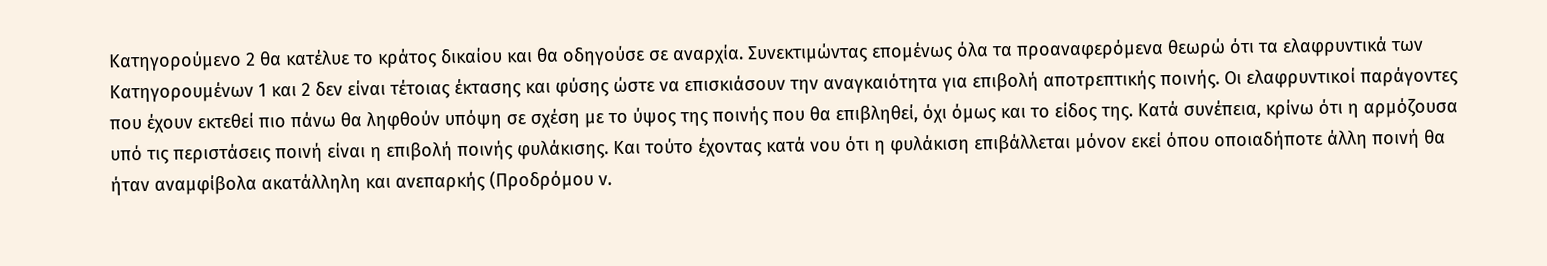Κατηγορούμενο 2 θα κατέλυε το κράτος δικαίου και θα οδηγούσε σε αναρχία. Συνεκτιμώντας επομένως όλα τα προαναφερόμενα θεωρώ ότι τα ελαφρυντικά των Κατηγορουμένων 1 και 2 δεν είναι τέτοιας έκτασης και φύσης ώστε να επισκιάσουν την αναγκαιότητα για επιβολή αποτρεπτικής ποινής. Οι ελαφρυντικοί παράγοντες που έχουν εκτεθεί πιο πάνω θα ληφθούν υπόψη σε σχέση με το ύψος της ποινής που θα επιβληθεί, όχι όμως και το είδος της. Κατά συνέπεια, κρίνω ότι η αρμόζουσα υπό τις περιστάσεις ποινή είναι η επιβολή ποινής φυλάκισης. Και τούτο έχοντας κατά νου ότι η φυλάκιση επιβάλλεται μόνον εκεί όπου οποιαδήποτε άλλη ποινή θα ήταν αναμφίβολα ακατάλληλη και ανεπαρκής (Προδρόμου ν.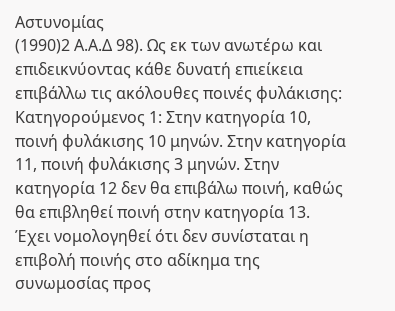Αστυνομίας
(1990)2 Α.Α.Δ 98). Ως εκ των ανωτέρω και επιδεικνύοντας κάθε δυνατή επιείκεια επιβάλλω τις ακόλουθες ποινές φυλάκισης: Κατηγορούμενος 1: Στην κατηγορία 10, ποινή φυλάκισης 10 μηνών. Στην κατηγορία 11, ποινή φυλάκισης 3 μηνών. Στην κατηγορία 12 δεν θα επιβάλω ποινή, καθώς θα επιβληθεί ποινή στην κατηγορία 13. Έχει νομολογηθεί ότι δεν συνίσταται η επιβολή ποινής στο αδίκημα της συνωμοσίας προς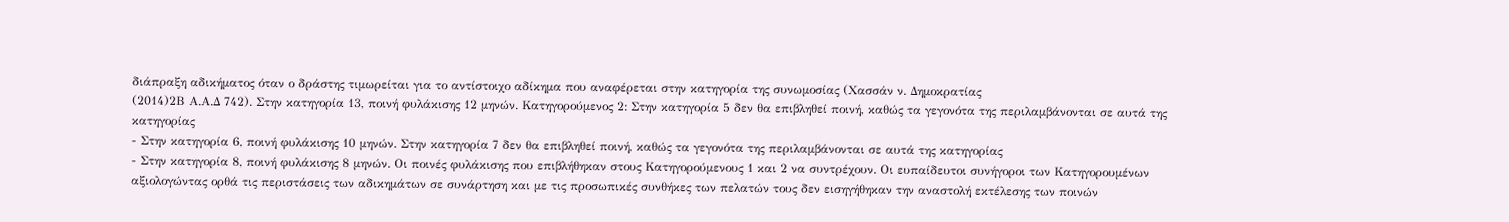διάπραξη αδικήματος όταν ο δράστης τιμωρείται για το αντίστοιχο αδίκημα που αναφέρεται στην κατηγορία της συνωμοσίας (Χασσάν ν. Δημοκρατίας
(2014)2Β Α.Α.Δ 742). Στην κατηγορία 13, ποινή φυλάκισης 12 μηνών. Κατηγορούμενος 2: Στην κατηγορία 5 δεν θα επιβληθεί ποινή, καθώς τα γεγονότα της περιλαμβάνονται σε αυτά της κατηγορίας
- Στην κατηγορία 6, ποινή φυλάκισης 10 μηνών. Στην κατηγορία 7 δεν θα επιβληθεί ποινή, καθώς τα γεγονότα της περιλαμβάνονται σε αυτά της κατηγορίας
- Στην κατηγορία 8, ποινή φυλάκισης 8 μηνών. Οι ποινές φυλάκισης που επιβλήθηκαν στους Κατηγορούμενους 1 και 2 να συντρέχουν. Οι ευπαίδευτοι συνήγοροι των Κατηγορουμένων αξιολογώντας ορθά τις περιστάσεις των αδικημάτων σε συνάρτηση και με τις προσωπικές συνθήκες των πελατών τους δεν εισηγήθηκαν την αναστολή εκτέλεσης των ποινών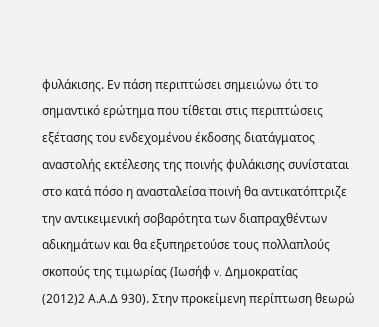φυλάκισης. Εν πάση περιπτώσει σημειώνω ότι το σημαντικό ερώτημα που τίθεται στις περιπτώσεις εξέτασης του ενδεχομένου έκδοσης διατάγματος αναστολής εκτέλεσης της ποινής φυλάκισης συνίσταται στο κατά πόσο η ανασταλείσα ποινή θα αντικατόπτριζε την αντικειμενική σοβαρότητα των διαπραχθέντων αδικημάτων και θα εξυπηρετούσε τους πολλαπλούς σκοπούς της τιμωρίας (Ιωσήφ v. Δημοκρατίας
(2012)2 Α.Α.Δ 930). Στην προκείμενη περίπτωση θεωρώ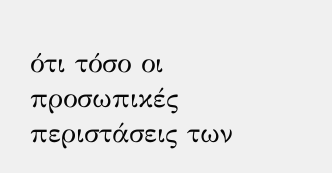ότι τόσο οι προσωπικές περιστάσεις των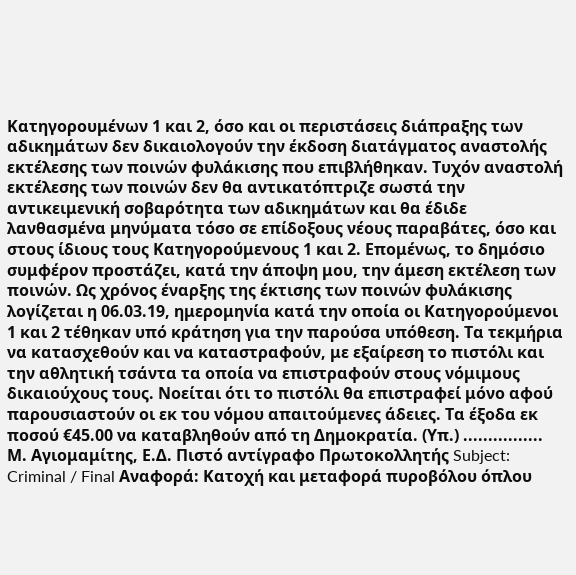Κατηγορουμένων 1 και 2, όσο και οι περιστάσεις διάπραξης των αδικημάτων δεν δικαιολογούν την έκδοση διατάγματος αναστολής εκτέλεσης των ποινών φυλάκισης που επιβλήθηκαν. Τυχόν αναστολή εκτέλεσης των ποινών δεν θα αντικατόπτριζε σωστά την αντικειμενική σοβαρότητα των αδικημάτων και θα έδιδε λανθασμένα μηνύματα τόσο σε επίδοξους νέους παραβάτες, όσο και στους ίδιους τους Κατηγορούμενους 1 και 2. Επομένως, το δημόσιο συμφέρον προστάζει, κατά την άποψη μου, την άμεση εκτέλεση των ποινών. Ως χρόνος έναρξης της έκτισης των ποινών φυλάκισης λογίζεται η 06.03.19, ημερομηνία κατά την οποία οι Κατηγορούμενοι 1 και 2 τέθηκαν υπό κράτηση για την παρούσα υπόθεση. Τα τεκμήρια να κατασχεθούν και να καταστραφούν, με εξαίρεση το πιστόλι και την αθλητική τσάντα τα οποία να επιστραφούν στους νόμιμους δικαιούχους τους. Νοείται ότι το πιστόλι θα επιστραφεί μόνο αφού παρουσιαστούν οι εκ του νόμου απαιτούμενες άδειες. Τα έξοδα εκ ποσού €45.00 να καταβληθούν από τη Δημοκρατία. (Υπ.) ................ Μ. Αγιομαμίτης, Ε.Δ. Πιστό αντίγραφο Πρωτοκολλητής Subject: Criminal / Final Αναφορά: Κατοχή και μεταφορά πυροβόλου όπλου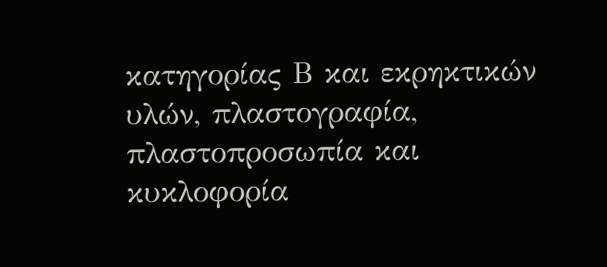κατηγορίας Β και εκρηκτικών υλών, πλαστογραφία, πλαστοπροσωπία και κυκλοφορία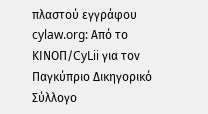πλαστού εγγράφου cylaw.org: Από το ΚΙΝOΠ/CyLii για τον Παγκύπριο Δικηγορικό Σύλλογο